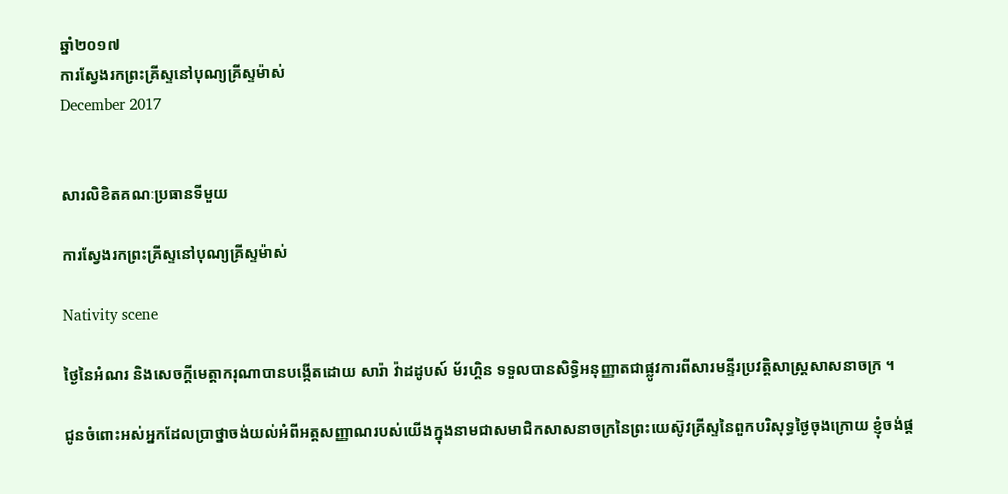ឆ្នាំ២០១៧
ការស្វែងរកព្រះគ្រីស្ទនៅបុណ្យគ្រីស្ទម៉ាស់
December 2017


សារលិខិតគណៈប្រធានទីមួយ

ការស្វែងរកព្រះគ្រីស្ទនៅបុណ្យគ្រីស្ទម៉ាស់

Nativity scene

ថ្ងៃនៃអំណរ និងសេចក្តីមេត្តាករុណាបានបង្កើតដោយ សារ៉ា វ៉ាដដូបស៍ ម័រហ្គិន ទទួលបានសិទ្ធិអនុញ្ញាតជាផ្លូវការពីសារមន្ទីរប្រវត្តិសាស្ត្រសាសនាចក្រ ។

ជូនចំពោះអស់អ្នកដែលប្រាថ្នាចង់យល់អំពីអត្តសញ្ញាណរបស់យើងក្នុងនាមជាសមាជិកសាសនាចក្រនៃព្រះយេស៊ូវគ្រីស្ទនៃពួកបរិសុទ្ធថ្ងៃចុងក្រោយ ខ្ញុំចង់ផ្ដ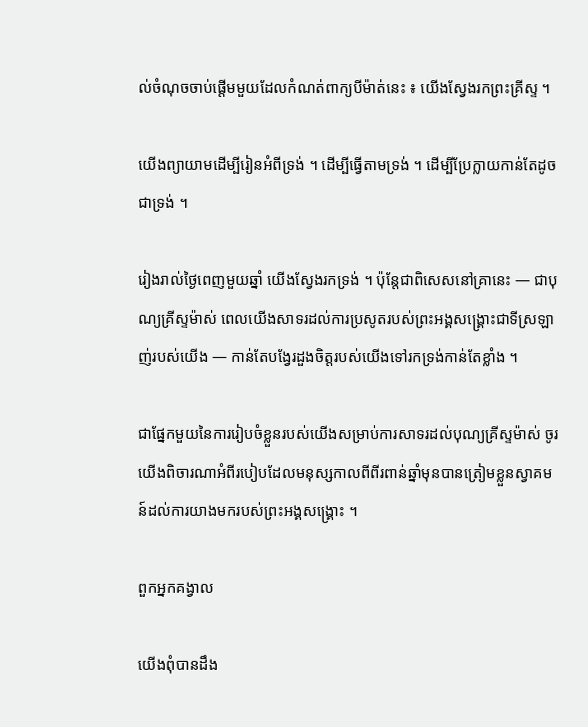ល់ចំណុចចាប់ផ្ដើមមួយដែលកំណត់ពាក្យបីម៉ាត់នេះ ៖ យើងស្វែងរកព្រះគ្រីស្ទ ។

យើងព្យាយាមដើម្បីរៀនអំពីទ្រង់ ។ ដើម្បីធ្វើតាមទ្រង់ ។ ដើម្បីប្រែក្លាយកាន់តែដូចជាទ្រង់ ។

រៀងរាល់ថ្ងៃពេញមួយឆ្នាំ យើងស្វែងរកទ្រង់ ។ ប៉ុន្តែជាពិសេសនៅគ្រានេះ — ជាបុណ្យគ្រីស្ទម៉ាស់ ពេលយើងសាទរដល់ការប្រសូតរបស់ព្រះអង្គសង្គ្រោះជាទីស្រឡាញ់របស់យើង — កាន់តែបង្វែរដួងចិត្តរបស់យើងទៅរកទ្រង់កាន់តែខ្លាំង ។

ជាផ្នែកមួយនៃការរៀបចំខ្លួនរបស់យើងសម្រាប់ការសាទរដល់បុណ្យគ្រីស្ទម៉ាស់ ចូរយើងពិចារណាអំពីរបៀបដែលមនុស្សកាលពីពីរពាន់ឆ្នាំមុនបានត្រៀមខ្លួនស្វាគមន៍ដល់ការយាងមករបស់ព្រះអង្គសង្គ្រោះ ។

ពួកអ្នកគង្វាល

យើងពុំបានដឹង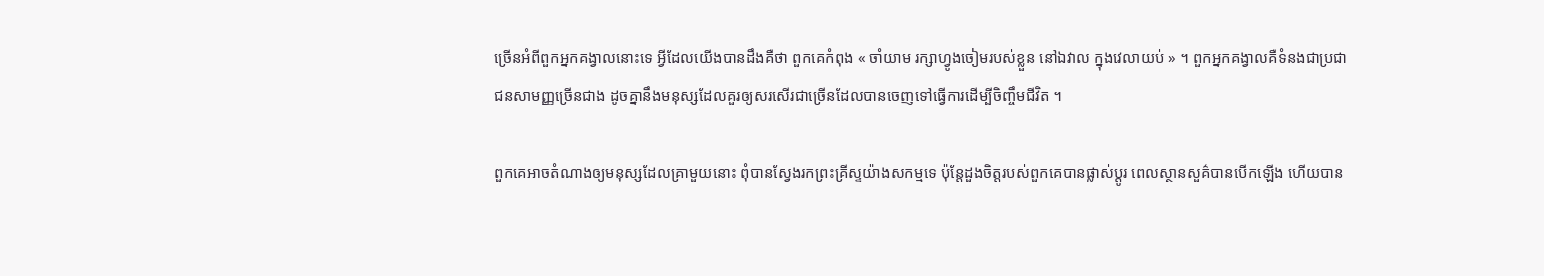ច្រើនអំពីពួកអ្នកគង្វាលនោះទេ អ្វីដែលយើងបានដឹងគឺថា ពួកគេកំពុង « ចាំយាម រក្សាហ្វូងចៀមរបស់ខ្លួន នៅឯវាល ក្នុងវេលាយប់ » ។ ពួកអ្នកគង្វាលគឺទំនងជាប្រជាជនសាមញ្ញច្រើនជាង ដូចគ្នានឹងមនុស្សដែលគួរឲ្យសរសើរជាច្រើនដែលបានចេញទៅធ្វើការដើម្បីចិញ្ចឹមជីវិត ។

ពួកគេអាចតំណាងឲ្យមនុស្សដែលគ្រាមួយនោះ ពុំបានស្វែងរកព្រះគ្រីស្ទយ៉ាងសកម្មទេ ប៉ុន្តែដួងចិត្តរបស់ពួកគេបានផ្លាស់ប្ដូរ ពេលស្ថានសួគ៌បានបើកឡើង ហើយបាន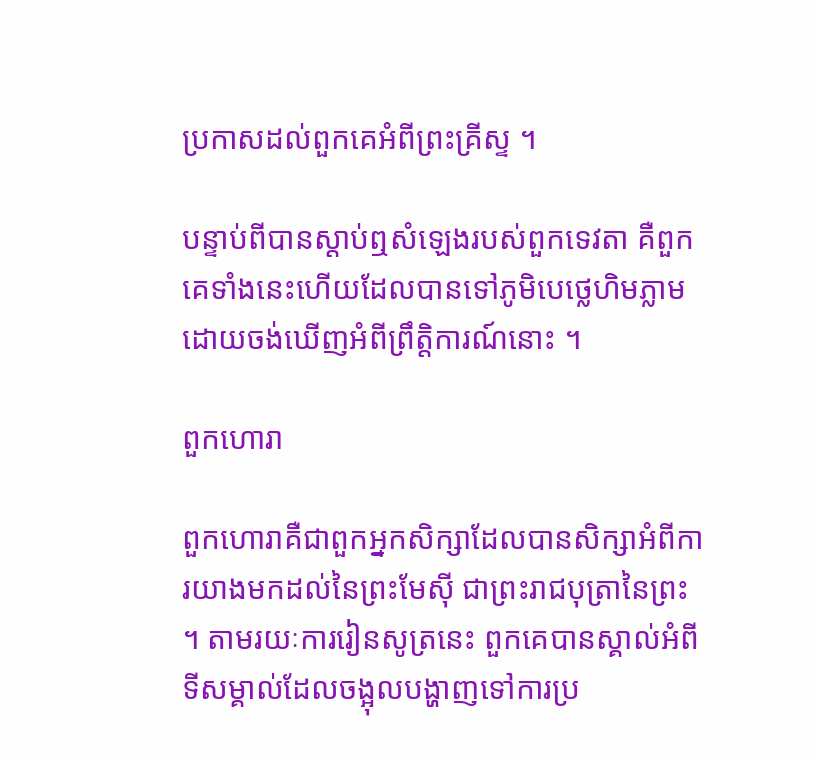ប្រកាសដល់ពួកគេអំពីព្រះគ្រីស្ទ ។

បន្ទាប់ពីបានស្ដាប់ឮសំឡេងរបស់ពួកទេវតា គឺពួកគេទាំងនេះហើយដែលបានទៅភូមិបេថ្លេហិមភ្លាមដោយចង់ឃើញអំពីព្រឹត្តិការណ៍នោះ ។

ពួកហោរា

ពួកហោរាគឺជាពួកអ្នកសិក្សាដែលបានសិក្សាអំពីការយាងមកដល់នៃព្រះមែស៊ី ជាព្រះរាជបុត្រានៃព្រះ ។ តាមរយៈការរៀនសូត្រនេះ ពួកគេបានស្គាល់អំពីទីសម្គាល់ដែលចង្អុលបង្ហាញទៅការប្រ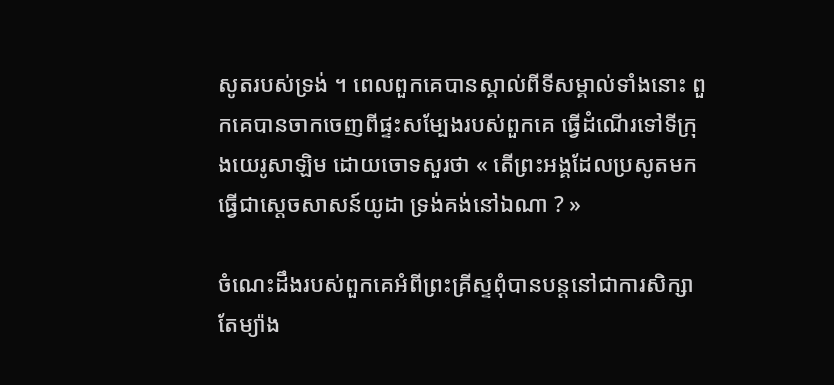សូតរបស់ទ្រង់ ។ ពេលពួកគេបានស្គាល់ពីទីសម្គាល់ទាំងនោះ ពួកគេបានចាកចេញពីផ្ទះសម្បែងរបស់ពួកគេ ធ្វើដំណើរទៅទីក្រុងយេរូសាឡិម ដោយចោទសួរថា « តើព្រះអង្គដែលប្រសូតមក ធ្វើជាស្តេចសាសន៍យូដា ទ្រង់គង់នៅឯណា ? »

ចំណេះដឹងរបស់ពួកគេអំពីព្រះគ្រីស្ទពុំបានបន្តនៅជាការសិក្សាតែម្យ៉ាង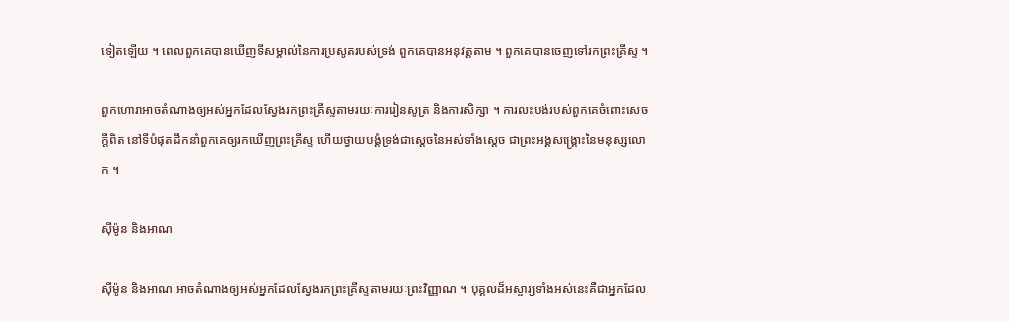ទៀតឡើយ ។ ពេលពួកគេបានឃើញទីសម្គាល់នៃការប្រសូតរបស់ទ្រង់ ពួកគេបានអនុវត្តតាម ។ ពួកគេបានចេញទៅរកព្រះគ្រីស្ទ ។

ពួកហោរាអាចតំណាងឲ្យអស់អ្នកដែលស្វែងរកព្រះគ្រីស្ទតាមរយៈការរៀនសូត្រ និងការសិក្សា ។ ការលះបង់របស់ពួកគេចំពោះសេចក្ដីពិត នៅទីបំផុតដឹកនាំពួកគេឲ្យរកឃើញព្រះគ្រីស្ទ ហើយថ្វាយបង្គំទ្រង់ជាស្ដេចនៃអស់ទាំងស្ដេច ជាព្រះអង្គសង្គ្រោះនៃមនុស្សលោក ។

ស៊ីម៉ូន និងអាណ

ស៊ីម៉ូន និងអាណ អាចតំណាងឲ្យអស់អ្នកដែលស្វែងរកព្រះគ្រីស្ទតាមរយៈព្រះវិញ្ញាណ ។ បុគ្គលដ៏អស្ចារ្យទាំងអស់នេះគឺជាអ្នកដែល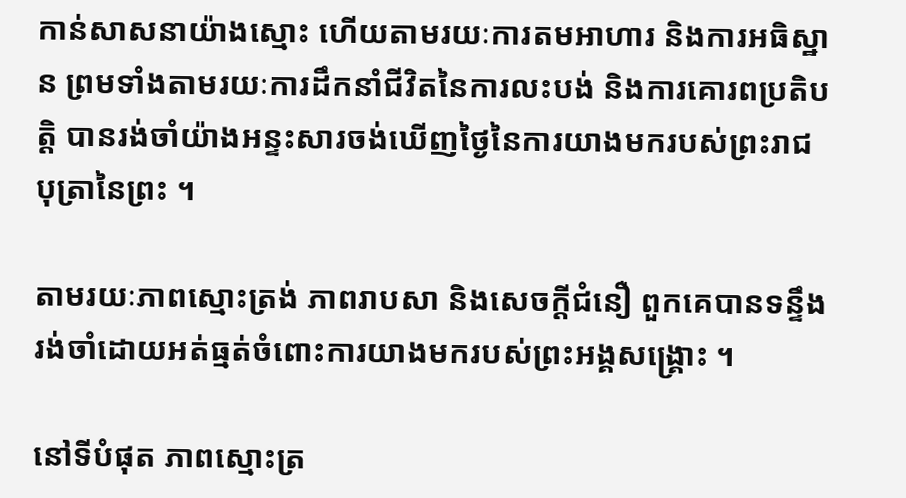កាន់សាសនាយ៉ាងស្មោះ ហើយតាមរយៈការតមអាហារ និងការអធិស្ឋាន ព្រមទាំងតាមរយៈការដឹកនាំជីវិតនៃការលះបង់ និងការគោរពប្រតិបត្តិ បានរង់ចាំយ៉ាងអន្ទះសារចង់ឃើញថ្ងៃនៃការយាងមករបស់ព្រះរាជបុត្រានៃព្រះ ។

តាមរយៈភាពស្មោះត្រង់ ភាពរាបសា និងសេចក្ដីជំនឿ ពួកគេបានទន្ទឹងរង់ចាំដោយអត់ធ្មត់ចំពោះការយាងមករបស់ព្រះអង្គសង្គ្រោះ ។

នៅទីបំផុត ភាពស្មោះត្រ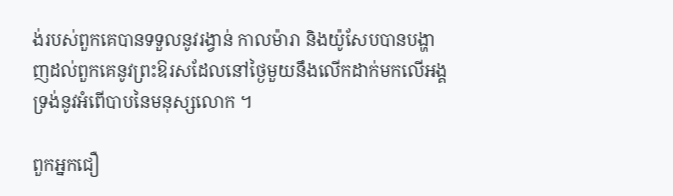ង់របស់ពួកគេបានទទួលនូវរង្វាន់ កាលម៉ារា និងយ៉ូសែបបានបង្ហាញដល់ពួកគេនូវព្រះឱរសដែលនៅថ្ងៃមួយនឹងលើកដាក់មកលើអង្គទ្រង់នូវអំពើបាបនៃមនុស្សលោក ។

ពួកអ្នកជឿ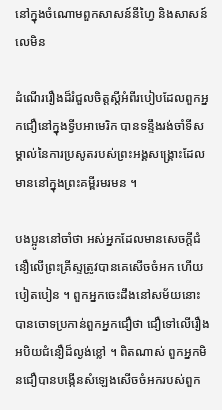នៅក្នុងចំណោមពួកសាសន៍នីហ្វៃ និងសាសន៍លេមិន

ដំណើររឿងដ៏រំជួលចិត្តស្ដីអំពីរបៀបដែលពួកអ្នកជឿនៅក្នុងទ្វីបអាមេរិក បានទន្ទឹងរង់ចាំទីសម្គាល់នៃការប្រសូតរបស់ព្រះអង្គសង្គ្រោះដែលមាននៅក្នុងព្រះគម្ពីរមរមន ។

បងប្អូននៅចាំថា អស់អ្នកដែលមានសេចក្ដីជំនឿលើព្រះគ្រីស្ទត្រូវបានគេសើចចំអក ហើយបៀតបៀន ។ ពួកអ្នកចេះដឹងនៅសម័យនោះបានចោទប្រកាន់ពួកអ្នកជឿថា ជឿទៅលើរឿងអបិយជំនឿដ៏ល្ងង់ខ្លៅ ។ ពិតណាស់ ពួកអ្នកមិនជឿបានបង្កើនសំឡេងសើចចំអករបស់ពួក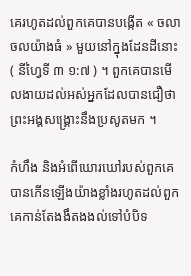គេរហូតដល់ពួកគេបានបង្កើត « ចលាចលយ៉ាងធំ » មួយនៅក្នុងដែនដីនោះ ( នីហ្វៃទី ៣ ១:៧ ) ។ ពួកគេបានមើលងាយដល់អស់អ្នកដែលបានជឿថា ព្រះអង្គសង្គ្រោះនឹងប្រសូតមក ។

កំហឹង និងអំពើឃោរឃៅរបស់ពួកគេបានកើនឡើងយ៉ាងខ្លាំងរហូតដល់ពួកគេកាន់តែងងឹតងងល់ទៅបំបិទ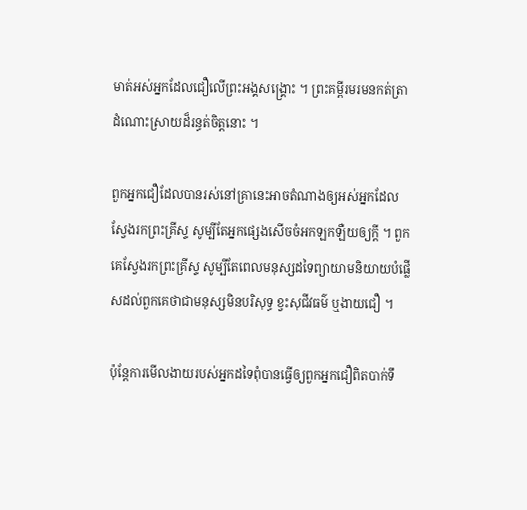មាត់អស់អ្នកដែលជឿលើព្រះអង្គសង្គ្រោះ ។ ព្រះគម្ពីរមរមនកត់ត្រាដំណោះស្រាយដ៏រន្ធត់ចិត្តនោះ ។

ពួកអ្នកជឿដែលបានរស់នៅគ្រានេះអាចតំណាងឲ្យអស់អ្នកដែលស្វែងរកព្រះគ្រីស្ទ សូម្បីតែអ្នកផ្សេងសើចចំអកឡកឡឺយឲ្យក្ដី ។ ពួកគេស្វែងរកព្រះគ្រីស្ទ សូម្បីតែពេលមនុស្សដទៃព្យាយាមនិយាយបំផ្លើសដល់ពួកគេថាជាមនុស្សមិនបរិសុទ្ធ ខ្វះសុជីវធម៌ ឬងាយជឿ ។

ប៉ុន្តែការមើលងាយរបស់អ្នកដទៃពុំបានធ្វើឲ្យពួកអ្នកជឿពិតបាក់ទឹ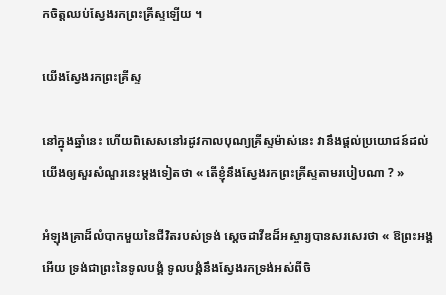កចិត្តឈប់ស្វែងរកព្រះគ្រីស្ទឡើយ ។

យើងស្វែងរកព្រះគ្រីស្ទ

នៅក្នុងឆ្នាំនេះ ហើយពិសេសនៅរដូវកាលបុណ្យគ្រីស្ទម៉ាស់នេះ វានឹងផ្ដល់ប្រយោជន៍ដល់យើងឲ្យសួរសំណួរនេះម្ដងទៀតថា « តើខ្ញុំនឹងស្វែងរកព្រះគ្រីស្ទតាមរបៀបណា ? »

អំឡុងគ្រាដ៏លំបាកមួយនៃជីវិតរបស់ទ្រង់ ស្ដេចដាវីឌដ៏អស្ចារ្យបានសរសេរថា « ឱព្រះអង្គអើយ ទ្រង់ជាព្រះនៃទូលបង្គំ ទូលបង្គំនឹងស្វែងរកទ្រង់អស់ពីចិ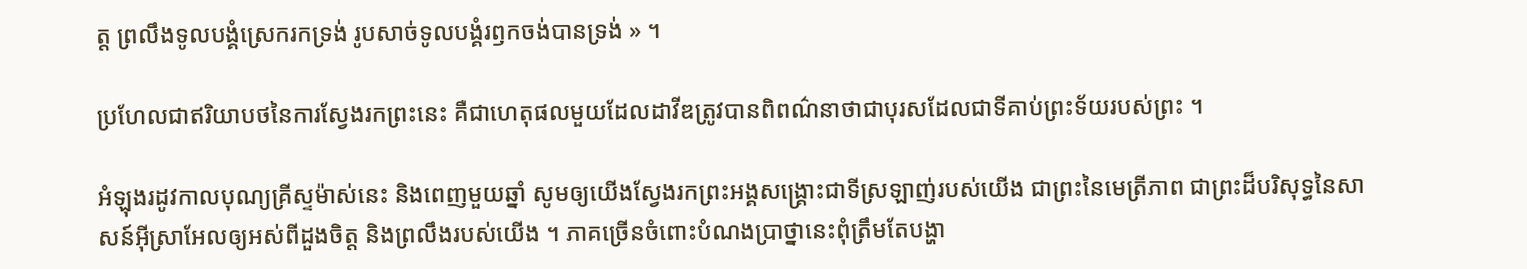ត្ត ព្រលឹងទូលបង្គំស្រេករកទ្រង់ រូបសាច់ទូលបង្គំរឭកចង់បានទ្រង់ » ។

ប្រហែលជាឥរិយាបថនៃការស្វែងរកព្រះនេះ គឺជាហេតុផលមួយដែលដាវីឌត្រូវបានពិពណ៌នាថាជាបុរសដែលជាទីគាប់ព្រះទ័យរបស់ព្រះ ។

អំឡុងរដូវកាលបុណ្យគ្រីស្ទម៉ាស់នេះ និងពេញមួយឆ្នាំ សូមឲ្យយើងស្វែងរកព្រះអង្គសង្គ្រោះជាទីស្រឡាញ់របស់យើង ជាព្រះនៃមេត្រីភាព ជាព្រះដ៏បរិសុទ្ធនៃសាសន៍អ៊ីស្រាអែលឲ្យអស់ពីដួងចិត្ត និងព្រលឹងរបស់យើង ។ ភាគច្រើនចំពោះបំណងប្រាថ្នានេះពុំត្រឹមតែបង្ហា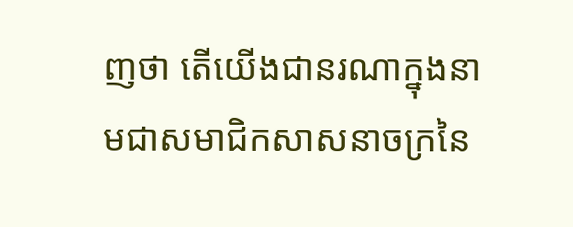ញថា តើយើងជានរណាក្នុងនាមជាសមាជិកសាសនាចក្រនៃ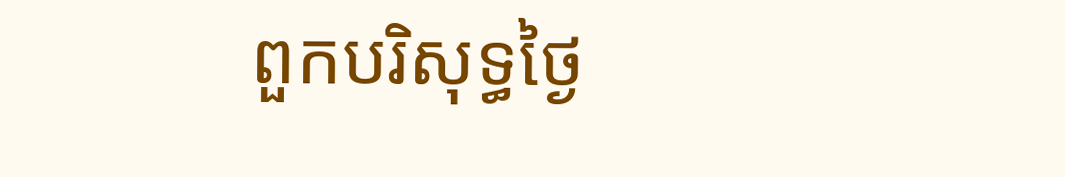ពួកបរិសុទ្ធថ្ងៃ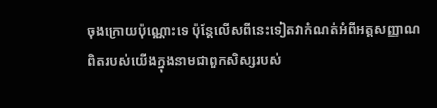ចុងក្រោយប៉ុណ្ណោះទេ ប៉ុន្តែលើសពីនេះទៀតវាកំណត់អំពីអត្តសញ្ញាណពិតរបស់យើងក្នុងនាមជាពួកសិស្សរបស់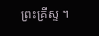ព្រះគ្រីស្ទ ។